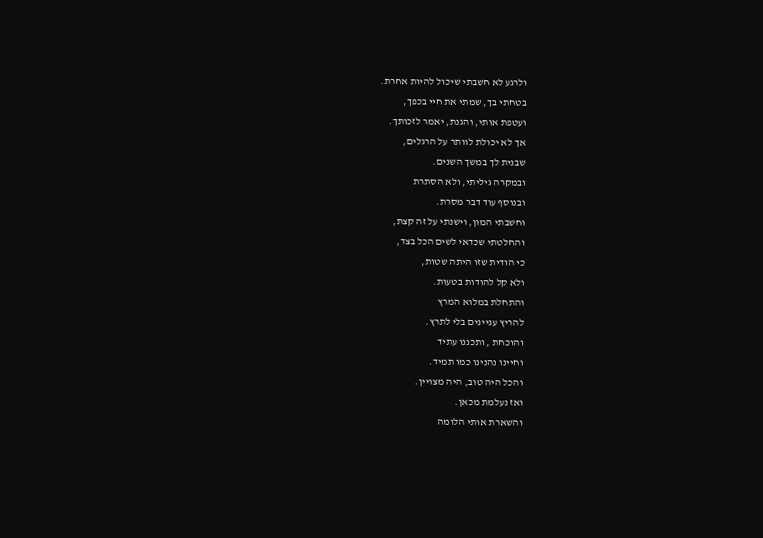ולרגע לא חשבתי שיכול להיות אחרת.
בטחתי בך, שמתי את חיי בכפך,
ועטפת אותי, והגנת, יאמר לזכותך.
אך לא יכולת לוותר על הרגלים,
שבנית לך במשך השנים.
ובמקרה גיליתי, ולא הסתרת
ובנוסף עוד דבר מסרת.
וחשבתי המון, וישנתי על זה קצת,
והחלטתי שכדאי לשים הכל בצד,
כי הודית שזו היתה שטות,
ולא קל להודות בטעות.
והתחלת במלוא המרץ
להריץ עניינים בלי לתרץ.
והוכחת , ותכננו עתיד
וחיינו נהנינו כמו תמיד.
והכל היה טוב, היה מצויין.
ואז נעלמת מכאן.
והשארת אותי הלומה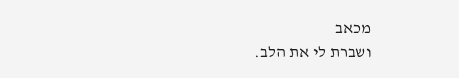מכאב
ושברת לי את הלב.